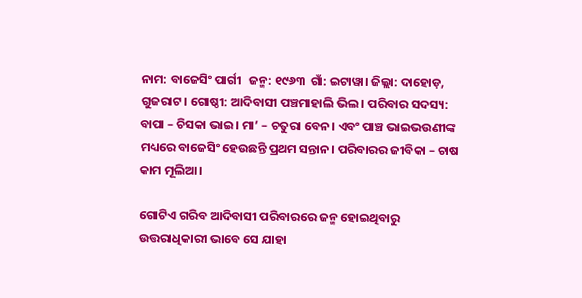ନାମ: ବାଜେସିଂ ପାର୍ଗୀ   ଜନ୍ମ: ୧୯୬୩  ଗାଁ: ଇଟାୱା। ଜିଲ୍ଲା: ଦାହୋଡ଼, ଗୁଜରାଟ। ଗୋଷ୍ଠୀ: ଆଦିବାସୀ ପଞ୍ଚମାହାଲି ଭିଲ। ପରିବାର ସଦସ୍ୟ: ବାପା – ଚିସକା ଭାଇ। ମା’ – ଚତୁରା ବେନ। ଏବଂ ପାଞ୍ଚ ଭାଇଭଉଣୀଙ୍କ ମଧ୍ୟରେ ବାଜେସିଂ ହେଉଛନ୍ତି ପ୍ରଥମ ସନ୍ତାନ। ପରିବାରର ଜୀବିକା – ଚାଷ କାମ ମୂଲିଆ।

ଗୋଟିଏ ଗରିବ ଆଦିବାସୀ ପରିବାରରେ ଜନ୍ମ ହୋଇଥିବାରୁ ଉତ୍ତରାଧିକାରୀ ଭାବେ ସେ ଯାହା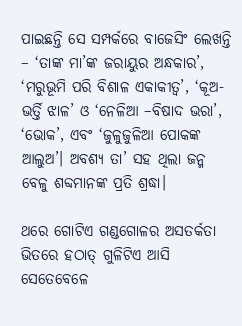ପାଇଛନ୍ତି ସେ ସମ୍ପର୍କରେ ବାଜେସିଂ ଲେଖନ୍ତି – ‘ତାଙ୍କ ମା’ଙ୍କ ଜରାୟୁର ଅନ୍ଧକାର’, ‘ମରୁଭୂମି ପରି ବିଶାଳ ଏକାକୀତ୍ଵ’, ‘କୂଅ-ଭର୍ତ୍ତି ଝାଳ’ ଓ ‘ନେଳିଆ –ବିଷାଦ ଭରା’, ‘ଭୋକ’, ଏବଂ ‘ଜୁଳୁଜୁଳିଆ ପୋକଙ୍କ ଆଲୁଅ’। ଅବଶ୍ୟ ତା’ ସହ ଥିଲା ଜନ୍ମ ବେଳୁ ଶବ୍ଦମାନଙ୍କ ପ୍ରତି ଶ୍ରଦ୍ଧା।

ଥରେ ଗୋଟିଏ ଗଣ୍ଡଗୋଳର ଅସତର୍କତା ଭିତରେ ହଠାତ୍‌ ଗୁଳିଟିଏ ଆସି ସେତେବେଳେ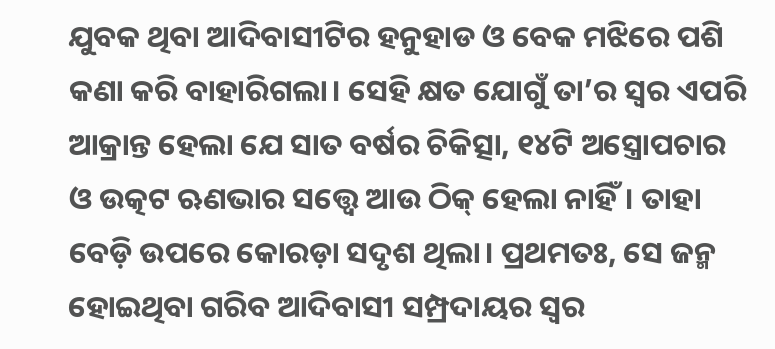ଯୁବକ ଥିବା ଆଦିବାସୀଟିର ହନୁହାଡ ଓ ବେକ ମଝିରେ ପଶି କଣା କରି ବାହାରିଗଲା। ସେହି କ୍ଷତ ଯୋଗୁଁ ତା’ର ସ୍ଵର ଏପରି ଆକ୍ରାନ୍ତ ହେଲା ଯେ ସାତ ବର୍ଷର ଚିକିତ୍ସା, ୧୪ଟି ଅସ୍ତ୍ରୋପଚାର ଓ ଉତ୍କଟ ଋଣଭାର ସତ୍ତ୍ୱେ ଆଉ ଠିକ୍‌ ହେଲା ନାହିଁ। ତାହା ବେଡ଼ି ଉପରେ କୋରଡ଼ା ସଦୃଶ ଥିଲା। ପ୍ରଥମତଃ, ସେ ଜନ୍ମ ହୋଇଥିବା ଗରିବ ଆଦିବାସୀ ସମ୍ପ୍ରଦାୟର ସ୍ଵର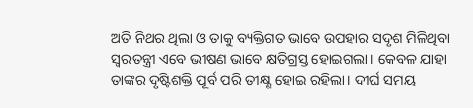ଅତି ନିଥର ଥିଲା ଓ ତାକୁ ବ୍ୟକ୍ତିଗତ ଭାବେ ଉପହାର ସଦୃଶ ମିଳିଥିବା ସ୍ଵରତନ୍ତ୍ରୀ ଏବେ ଭୀଷଣ ଭାବେ କ୍ଷତିଗ୍ରସ୍ତ ହୋଇଗଲା। କେବଳ ଯାହା ତାଙ୍କର ଦୃଷ୍ଟିଶକ୍ତି ପୂର୍ବ ପରି ତୀକ୍ଷ୍ଣ ହୋଇ ରହିଲା। ଦୀର୍ଘ ସମୟ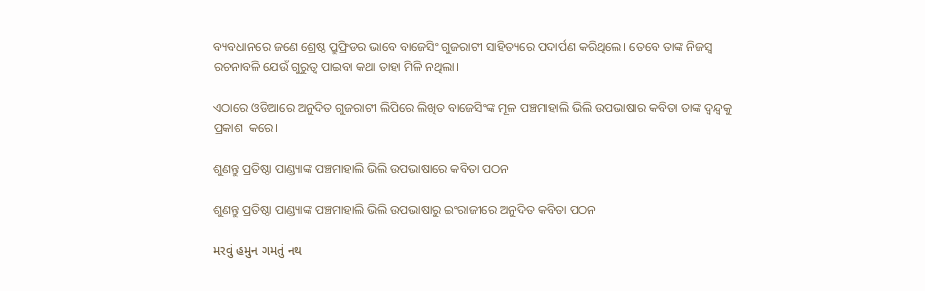ବ୍ୟବଧାନରେ ଜଣେ ଶ୍ରେଷ୍ଠ ପ୍ରୁଫ୍ରିଡର ଭାବେ ବାଜେସିଂ ଗୁଜରାଟୀ ସାହିତ୍ୟରେ ପଦାର୍ପଣ କରିଥିଲେ। ତେବେ ତାଙ୍କ ନିଜସ୍ୱ ରଚନାବଳି ଯେଉଁ ଗୁରୁତ୍ଵ ପାଇବା କଥା ତାହା ମିଳି ନଥିଲା।

ଏଠାରେ ଓଡିଆରେ ଅନୁଦିତ ଗୁଜରାଟୀ ଲିପିରେ ଲିଖିତ ବାଜେସିଂଙ୍କ ମୂଳ ପଞ୍ଚମାହାଲି ଭିଲି ଉପଭାଷାର କବିତା ତାଙ୍କ ଦ୍ଵନ୍ଦ୍ଵକୁ ପ୍ରକାଶ  କରେ।

ଶୁଣନ୍ତୁ ପ୍ରତିଷ୍ଠା ପାଣ୍ଡ୍ୟାଙ୍କ ପଞ୍ଚମାହାଲି ଭିଲି ଉପଭାଷାରେ କବିତା ପଠନ

ଶୁଣନ୍ତୁ ପ୍ରତିଷ୍ଠା ପାଣ୍ଡ୍ୟାଙ୍କ ପଞ୍ଚମାହାଲି ଭିଲି ଉପଭାଷାରୁ ଇଂରାଜୀରେ ଅନୁଦିତ କବିତା ପଠନ

મરવું હમુન ગમતું નથ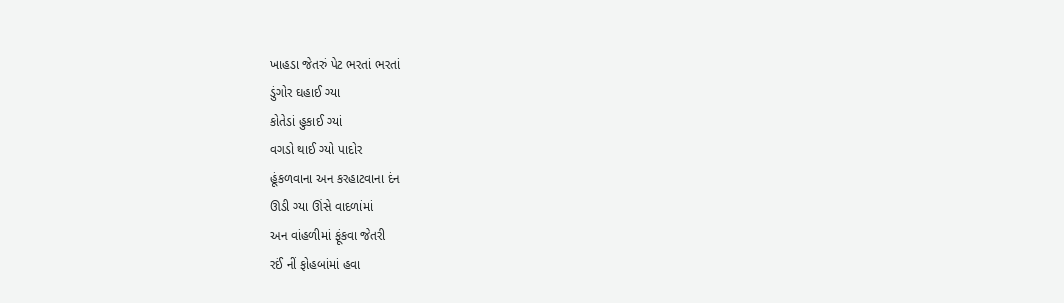ખાહડા જેતરું પેટ ભરતાં ભરતાં
ડુંગોર ઘહાઈ ગ્યા
કોતેડાં હુકાઈ ગ્યાં
વગડો થાઈ ગ્યો પાદોર
હૂંકળવાના અન કરહાટવાના દંન
ઊડી ગ્યા ઊંસે વાદળાંમાં
અન વાંહળીમાં ફૂંકવા જેતરી
રઈં નીં ફોહબાંમાં હવા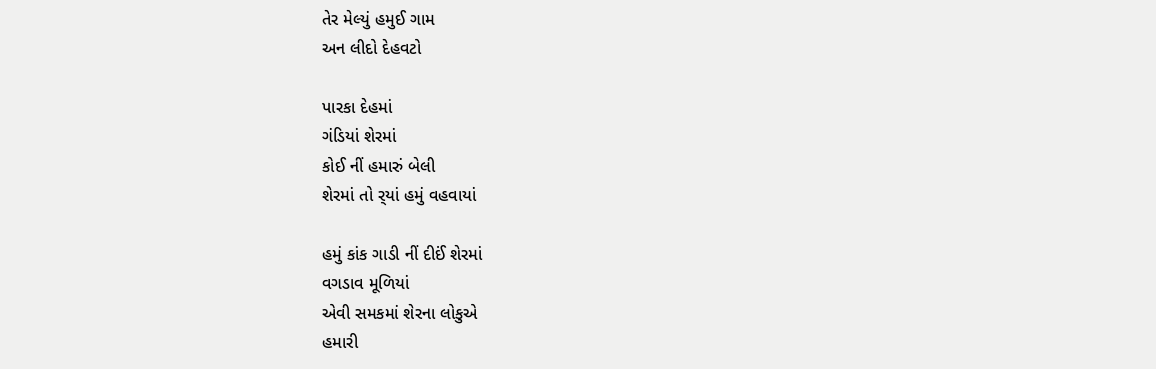તેર મેલ્યું હમુઈ ગામ
અન લીદો દેહવટો

પારકા દેહમાં
ગંડિયાં શેરમાં
કોઈ નીં હમારું બેલી
શેરમાં તો ર્‌યાં હમું વહવાયાં

હમું કાંક ગાડી નીં દીઈં શેરમાં
વગડાવ મૂળિયાં
એવી સમકમાં શેરના લોકુએ
હમારી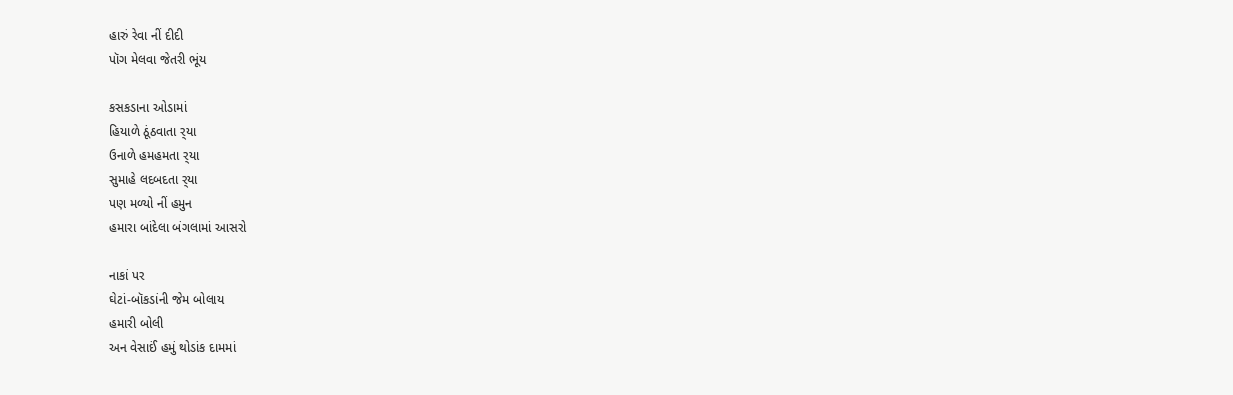હારું રેવા નીં દીદી
પૉગ મેલવા જેતરી ભૂંય

કસકડાના ઓડામાં
હિયાળે ઠૂંઠવાતા ર્‌યા
ઉનાળે હમહમતા ર્‌યા
સુમાહે લદબદતા ર્‌યા
પણ મળ્યો નીં હમુન
હમારા બાંદેલા બંગલામાં આસરો

નાકાં પર
ઘેટાં-બૉકડાંની જેમ બોલાય
હમારી બોલી
અન વેસાઈં હમું થોડાંક દામમાં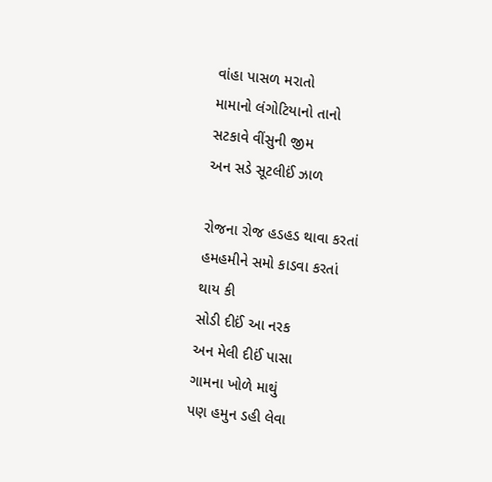વાંહા પાસળ મરાતો
મામાનો લંગોટિયાનો તાનો
સટકાવે વીંસુની જીમ
અન સડે સૂટલીઈં ઝાળ

રોજના રોજ હડહડ થાવા કરતાં
હમહમીને સમો કાડવા કરતાં
થાય કી
સોડી દીઈં આ નરક
અન મેલી દીઈં પાસા
ગામના ખોળે માથું
પણ હમુન ડહી લેવા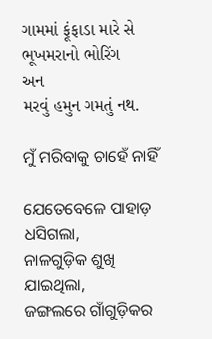ગામમાં ફૂંફાડા મારે સે
ભૂખમરાનો ભોરિંગ
અન
મરવું હમુન ગમતું નથ.

ମୁଁ ମରିବାକୁ ଚାହେଁ ନାହିଁ

ଯେତେବେଳେ ପାହାଡ଼ ଧସିଗଲା,
ନାଳଗୁଡ଼ିକ ଶୁଖି ଯାଇଥିଲା,
ଜଙ୍ଗଲରେ ଗାଁଗୁଡ଼ିକର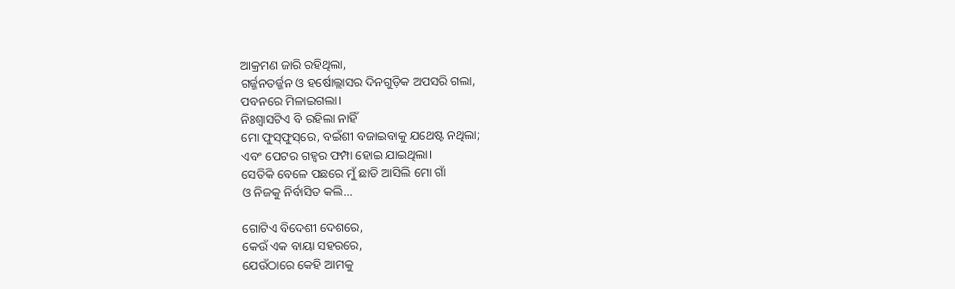ଆକ୍ରମଣ ଜାରି ରହିଥିଲା,
ଗର୍ଜ୍ଜନତର୍ଜ୍ଜନ ଓ ହର୍ଷୋଲ୍ଲାସର ଦିନଗୁଡ଼ିକ ଅପସରି ଗଲା,
ପବନରେ ମିଳାଇଗଲା।
ନିଃଶ୍ଵାସଟିଏ ବି ରହିଲା ନାହିଁ
ମୋ ଫୁସ୍‌ଫୁସ୍‌ରେ, ବଇଁଶୀ ବଜାଇବାକୁ ଯଥେଷ୍ଟ ନଥିଲା;
ଏବଂ ପେଟର ଗହ୍ଵର ଫମ୍ପା ହୋଇ ଯାଇଥିଲା।
ସେତିକି ବେଳେ ପଛରେ ମୁଁ ଛାଡି ଆସିଲି ମୋ ଗାଁ
ଓ ନିଜକୁ ନିର୍ବାସିତ କଲି...

ଗୋଟିଏ ବିଦେଶୀ ଦେଶରେ,
କେଉଁ ଏକ ବାୟା ସହରରେ,
ଯେଉଁଠାରେ କେହି ଆମକୁ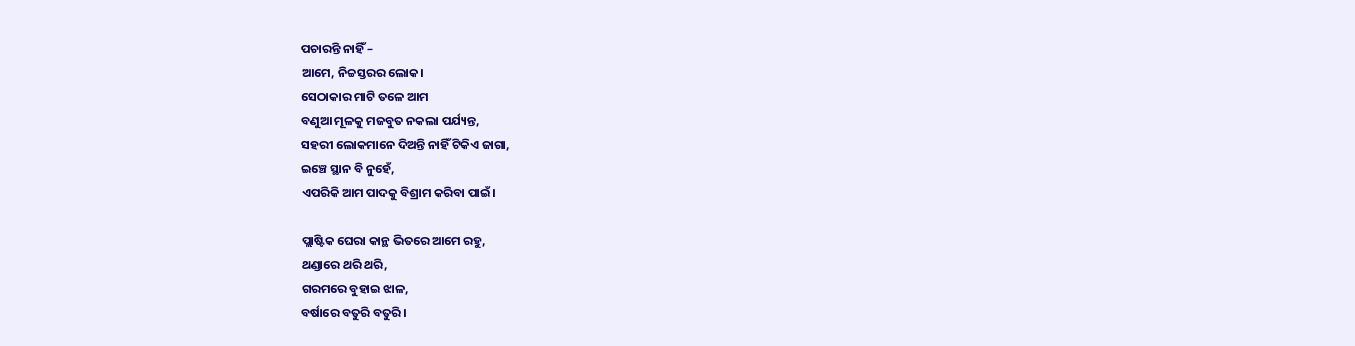ପଚାରନ୍ତି ନାହିଁ –
ଆମେ, ନିଚ୍ଚସ୍ତରର ଲୋକ।
ସେଠାକାର ମାଟି ତଳେ ଆମ
ବଣୁଆ ମୂଳକୁ ମଜବୁତ ନକଲା ପର୍ଯ୍ୟନ୍ତ,
ସହରୀ ଲୋକମାନେ ଦିଅନ୍ତି ନାହିଁ ଟିକିଏ ଜାଗା,
ଇଞ୍ଚେ ସ୍ଥାନ ବି ନୁହେଁ,
ଏପରିକି ଆମ ପାଦକୁ ବିଶ୍ରାମ କରିବା ପାଇଁ।

ପ୍ଲାଷ୍ଟିକ ଘେରା କାନ୍ଥ ଭିତରେ ଆମେ ରହୁ,
ଥଣ୍ଡାରେ ଥରି ଥରି,
ଗରମରେ ବୁହାଇ ଝାଳ,
ବର୍ଷାରେ ବତୁରି ବତୁରି।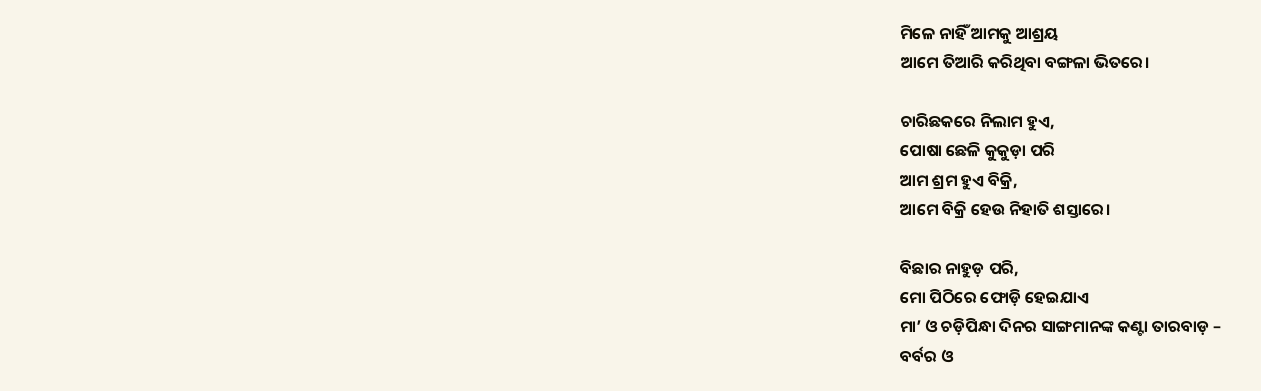ମିଳେ ନାହିଁ ଆମକୁ ଆଶ୍ରୟ
ଆମେ ତିଆରି କରିଥିବା ବଙ୍ଗଳା ଭିତରେ।

ଚାରିଛକରେ ନିଲାମ ହୁଏ,
ପୋଷା ଛେଳି କୁକୁଡ଼ା ପରି
ଆମ ଶ୍ରମ ହୁଏ ବିକ୍ରି,
ଆମେ ବିକ୍ରି ହେଉ ନିହାତି ଶସ୍ତାରେ।

ବିଛାର ନାହୁଡ଼ ପରି,
ମୋ ପିଠିରେ ଫୋଡ଼ି ହେଇଯାଏ
ମା’ ଓ ଚଡ଼ିପିନ୍ଧା ଦିନର ସାଙ୍ଗମାନଙ୍କ କଣ୍ଟା ତାରବାଡ଼ –
ବର୍ବର ଓ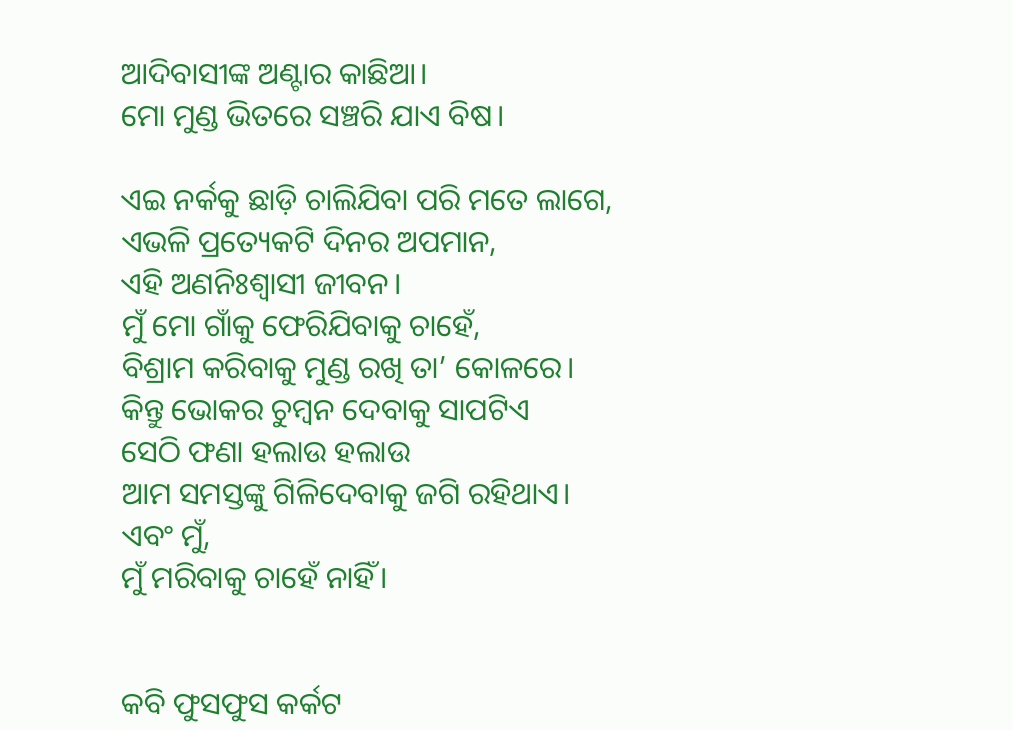ଆଦିବାସୀଙ୍କ ଅଣ୍ଟାର କାଛିଆ।
ମୋ ମୁଣ୍ଡ ଭିତରେ ସଞ୍ଚରି ଯାଏ ବିଷ।

ଏଇ ନର୍କକୁ ଛାଡ଼ି ଚାଲିଯିବା ପରି ମତେ ଲାଗେ,
ଏଭଳି ପ୍ରତ୍ୟେକଟି ଦିନର ଅପମାନ,
ଏହି ଅଣନିଃଶ୍ଵାସୀ ଜୀବନ।
ମୁଁ ମୋ ଗାଁକୁ ଫେରିଯିବାକୁ ଚାହେଁ,
ବିଶ୍ରାମ କରିବାକୁ ମୁଣ୍ଡ ରଖି ତା’ କୋଳରେ।
କିନ୍ତୁ ଭୋକର ଚୁମ୍ବନ ଦେବାକୁ ସାପଟିଏ
ସେଠି ଫଣା ହଲାଉ ହଲାଉ
ଆମ ସମସ୍ତଙ୍କୁ ଗିଳିଦେବାକୁ ଜଗି ରହିଥାଏ।
ଏବଂ ମୁଁ,
ମୁଁ ମରିବାକୁ ଚାହେଁ ନାହିଁ।


କବି ଫୁସଫୁସ କର୍କଟ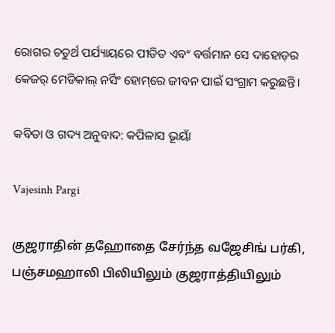ରୋଗର ଚତୁର୍ଥ ପର୍ଯ୍ୟାୟରେ ପୀଡିତ ଏବଂ ବର୍ତ୍ତମାନ ସେ ଦାହୋଡ଼ର କେଜର୍ ମେଡିକାଲ୍ ନର୍ସିଂ ହୋମ୍‌ରେ ଜୀବନ ପାଇଁ ସଂଗ୍ରାମ କରୁଛନ୍ତି।

କବିତା ଓ ଗଦ୍ୟ ଅନୁବାଦ: କପିଳାସ ଭୂୟାଁ

Vajesinh Pargi

குஜராதின் தஹோதை சேர்ந்த வஜேசிங் பர்கி, பஞ்சமஹாலி பிலியிலும் குஜராத்தியிலும்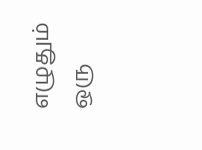எழுதும் ஒரு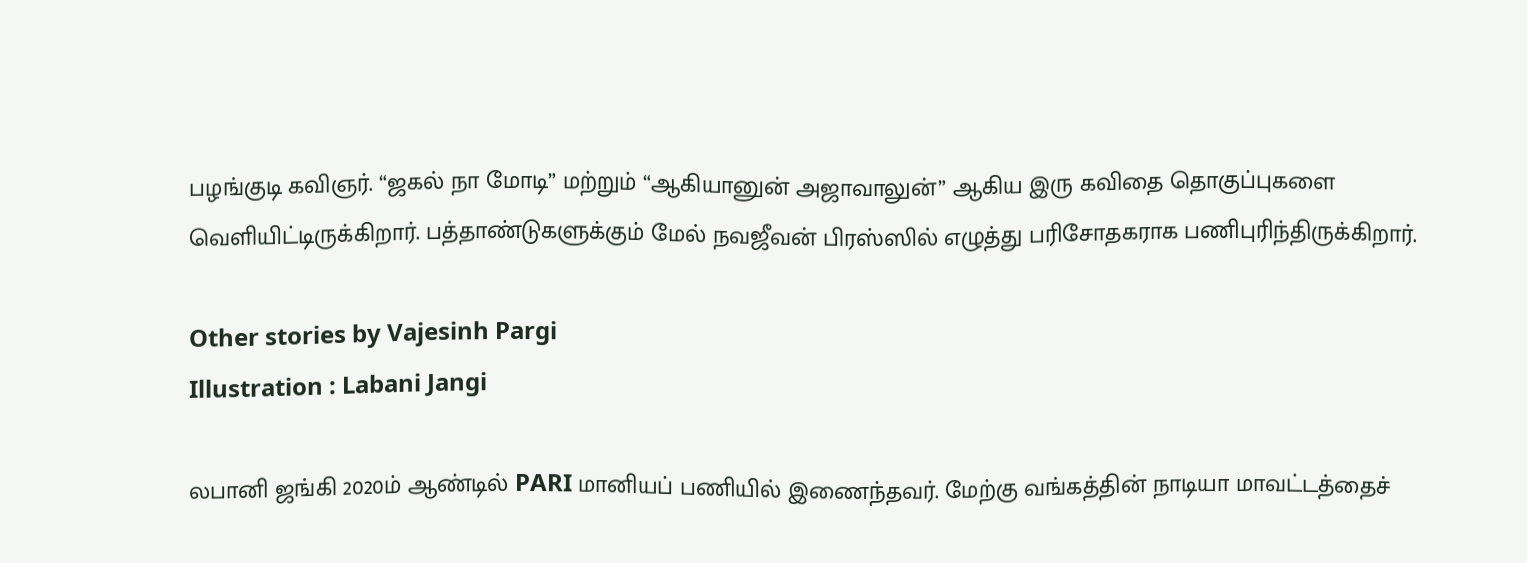பழங்குடி கவிஞர். “ஜகல் நா மோடி” மற்றும் “ஆகியானுன் அஜாவாலுன்” ஆகிய இரு கவிதை தொகுப்புகளை வெளியிட்டிருக்கிறார். பத்தாண்டுகளுக்கும் மேல் நவஜீவன் பிரஸ்ஸில் எழுத்து பரிசோதகராக பணிபுரிந்திருக்கிறார்.

Other stories by Vajesinh Pargi
Illustration : Labani Jangi

லபானி ஜங்கி 2020ம் ஆண்டில் PARI மானியப் பணியில் இணைந்தவர். மேற்கு வங்கத்தின் நாடியா மாவட்டத்தைச்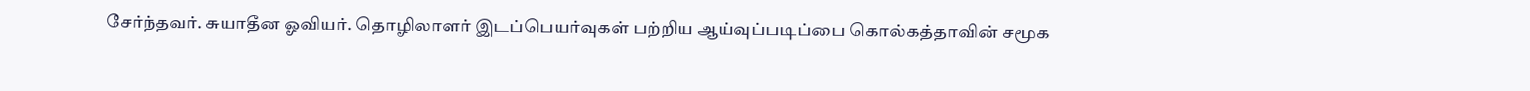சேர்ந்தவர். சுயாதீன ஓவியர். தொழிலாளர் இடப்பெயர்வுகள் பற்றிய ஆய்வுப்படிப்பை கொல்கத்தாவின் சமூக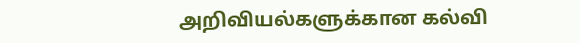அறிவியல்களுக்கான கல்வி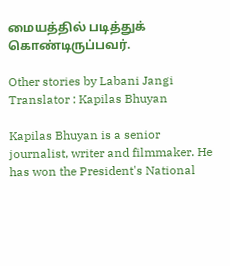மையத்தில் படித்துக் கொண்டிருப்பவர்.

Other stories by Labani Jangi
Translator : Kapilas Bhuyan

Kapilas Bhuyan is a senior journalist, writer and filmmaker. He has won the President's National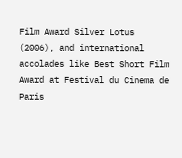Film Award Silver Lotus (2006), and international accolades like Best Short Film Award at Festival du Cinema de Paris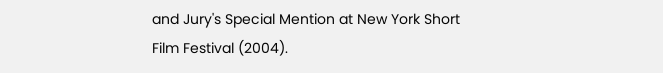and Jury's Special Mention at New York Short Film Festival (2004).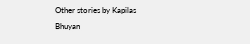Other stories by Kapilas Bhuyan